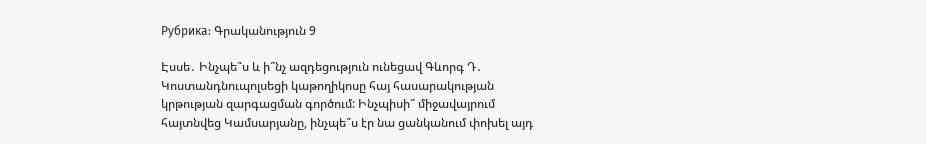Рубрика: Գրականություն 9

Էսսե․ Ինչպե՞ս և ի՞նչ ազդեցություն ունեցավ Գևորգ Դ․ Կոստանդնուպոլսեցի կաթողիկոսը հայ հասարակության կրթության զարգացման գործում: Ինչպիսի՞ միջավայրում հայտնվեց Կամսարյանը, ինչպե՞ս էր նա ցանկանում փոխել այդ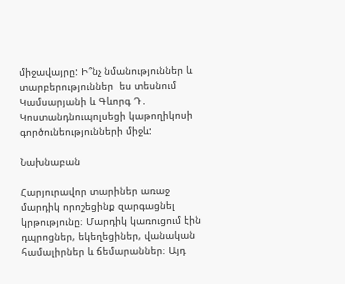միջավայրը: Ի՞նչ նմանություններ և տարբերություններ  ես տեսնում Կամսարյանի և Գևորգ Դ․ Կոստանդնուպոլսեցի կաթողիկոսի գործունեությունների միջև:

Նախնաբան

Հարյուրավոր տարիներ առաջ մարդիկ որոշեցինք զարգացնել կրթությունը։ Մարդիկ կառուցում էին դպրոցներ, եկեղեցիներ, վանական համալիրներ և ճեմարաններ։ Այդ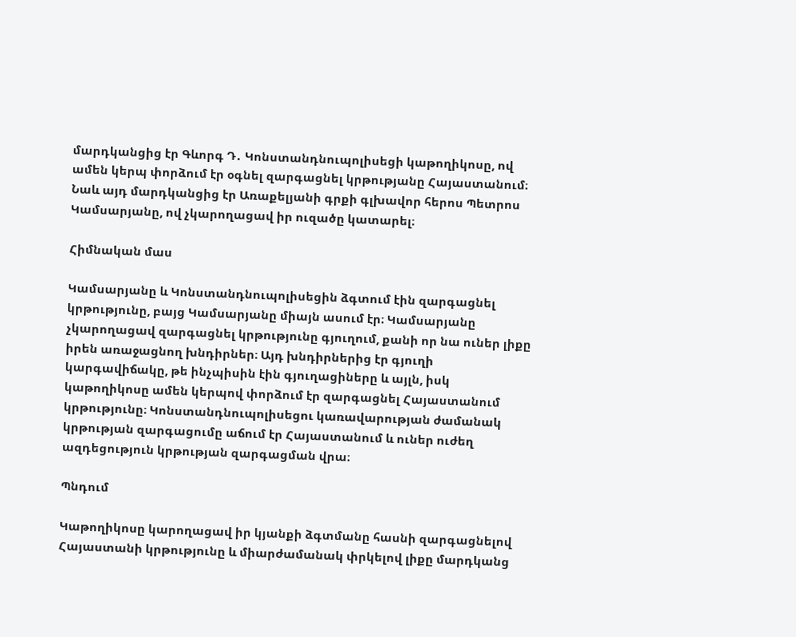մարդկանցից էր Գևորգ Դ․ Կոնստանդնուպոլիսեցի կաթողիկոսը, ով ամեն կերպ փորձում էր օգնել զարգացնել կրթությանը Հայաստանում։ Նաև այդ մարդկանցից էր Առաքելյանի գրքի գլխավոր հերոս Պետրոս Կամսարյանը, ով չկարողացավ իր ուզածը կատարել։

Հիմնական մաս

Կամսարյանը և Կոնստանդնուպոլիսեցին ձգտում էին զարգացնել կրթությունը, բայց Կամսարյանը միայն ասում էր։ Կամսարյանը չկարողացավ զարգացնել կրթությունը գյուղում, քանի որ նա ուներ լիքը իրեն առաջացնող խնդիրներ։ Այդ խնդիրներից էր գյուղի կարգավիճակը, թե ինչպիսին էին գյուղացիները և այլն, իսկ կաթողիկոսը ամեն կերպով փորձում էր զարգացնել Հայաստանում կրթությունը։ Կոնստանդնուպոլիսեցու կառավարության ժամանակ կրթության զարգացումը աճում էր Հայաստանում և ուներ ուժեղ ազդեցություն կրթության զարգացման վրա։

Պնդում

Կաթողիկոսը կարողացավ իր կյանքի ձգտմանը հասնի զարգացնելով Հայաստանի կրթությունը և միարժամանակ փրկելով լիքը մարդկանց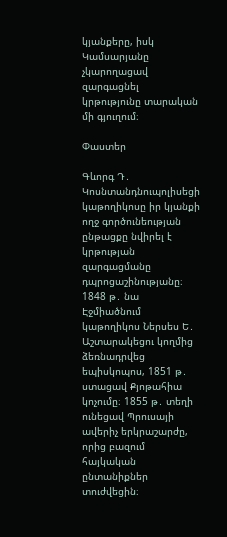կյանքերը, իսկ Կամսարյանը չկարողացավ զարգացնել կրթությունը տարական մի գյուղում։

Փաստեր

Գևորգ Դ․ Կոսնտանդնուպոլիսեցի կաթողիկոսը իր կյանքի ողջ գործունեության ընթացքը նվիրել է կրթության զարգացմանը դպրոցաշինությանը։ 1848 թ․ նա Էջմիածնում կաթողիկոս Ներսես Ե․ Աշտարակեցու կողմից ձեռնադրվեց եպիսկոպոս, 1851 թ․ ստացավ Քյոթահիա կոչումը։ 1855 թ․ տեղի ունեցավ Պրուսայի ավերիչ երկրաշարժը, որից բազում հայկական ընտանիքներ տուժվեցին։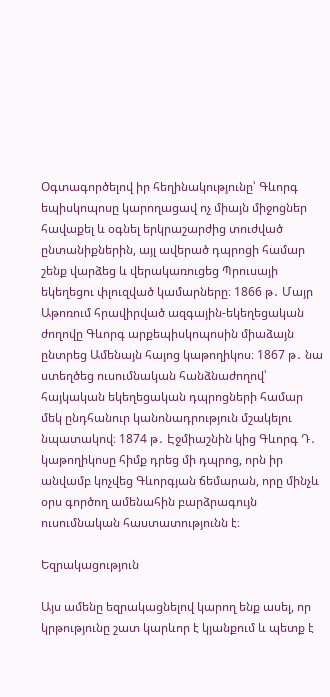Օգտագործելով իր հեղինակությունը՝ Գևորգ եպիսկոպոսը կարողացավ ոչ միայն միջոցներ հավաքել և օգնել երկրաշարժից տուժված ընտանիքներին, այլ ավերած դպրոցի համար շենք վարձեց և վերակառուցեց Պրուսայի եկեղեցու փլուզված կամարները։ 1866 թ․ Մայր Աթոռում հրավիրված ազգային-եկեղեցական ժողովը Գևորգ արքեպիսկոպոսին միաձայն ընտրեց Ամենայն հայոց կաթողիկոս։ 1867 թ․ նա ստեղծեց ուսումնական հանձնաժողով՝ հայկական եկեղեցական դպրոցների համար մեկ ընդհանուր կանոնադրություն մշակելու նպատակով։ 1874 թ․ Էջմիաշնին կից Գևորգ Դ․ կաթողիկոսը հիմք դրեց մի դպրոց, որն իր անվամբ կոչվեց Գևորգյան ճեմարան, որը մինչև օրս գործող ամենահին բարձրագույն ուսումնական հաստատությունն է։

Եզրակացություն

Այս ամենը եզրակացնելով կարող ենք ասել, որ կրթությունը շատ կարևոր է կյանքում և պետք է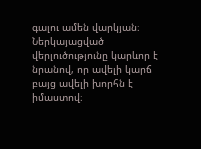գալու ամեն վարկյան։ Ներկայացված վերլուծությունը կարևոր է նրանով, որ ավելի կարճ բայց ավելի խորհն է իմաստով։